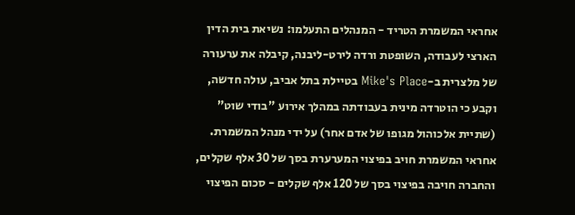אחראי המשמרת הטריד - המנהלים התעלמו: נשיאת בית הדין הארצי לעבודה, השופטת ורדה לירט-ליבנה, קיבלה את ערעורה של מלצרית ב-Mike's Place בטיילת בתל אביב, עולה חדשה, וקבע כי הוטרדה מינית בעבודתה במהלך אירוע "בודי שוט" (שתיית אלכוהול מגופו של אדם אחר) על ידי מנהל המשמרת.
אחראי המשמרת חויב בפיצוי המערערת בסך של 30 אלף שקלים, והחברה חויבה בפיצוי בסך של 120 אלף שקלים - סכום הפיצוי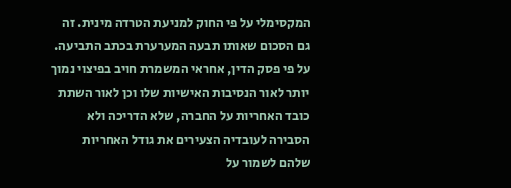המקסימלי על פי החוק למניעת הטרדה מינית. זה גם הסכום שאותו תבעה המערערת בכתב התביעה.
על פי פסק הדין, אחראי המשמרת חויב בפיצוי נמוך יותר לאור הנסיבות האישיות שלו וכן לאור השתת כובד האחריות על החברה, שלא הדריכה ולא הסבירה לעובדיה הצעירים את גודל האחריות שלהם לשמור על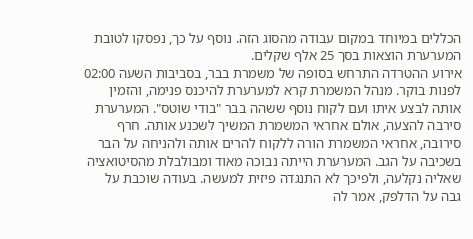הכללים במיוחד במקום עבודה מהסוג הזה. נוסף על כך, נפסקו לטובת המערערת הוצאות בסך 25 אלף שקלים.
אירוע ההטרדה התרחש בסופה של משמרת בבר, בסביבות השעה 02:00 לפנות בוקר. מנהל המשמרת קרא למערערת להיכנס פנימה, והזמין אותה לבצע איתו ועם לקוח נוסף ששהה בבר "בודי שוטס". המערערת סירבה להצעה, אולם אחראי המשמרת המשיך לשכנע אותה. חרף סירובה, אחראי המשמרת הורה ללקוח להרים אותה ולהניחה על הבר בשכיבה על הגב. המערערת הייתה נבוכה מאוד ומבולבלת מהסיטואציה שאליה נקלעה, ולפיכך לא התנגדה פיזית למעשה. בעודה שוכבת על גבה על הדלפק, אמר לה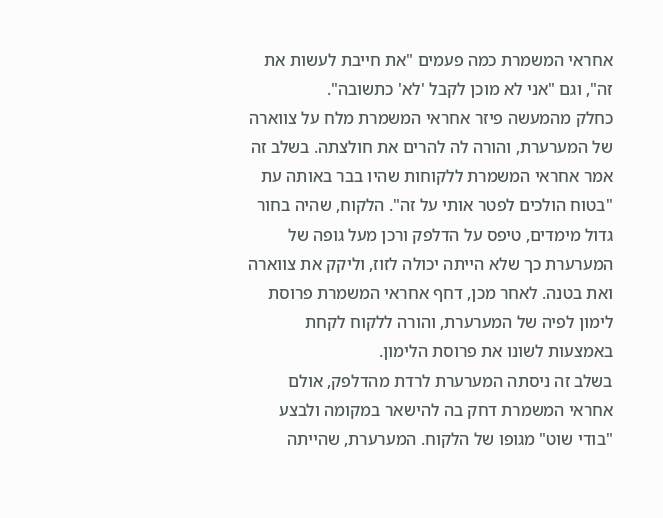אחראי המשמרת כמה פעמים "את חייבת לעשות את זה", וגם "אני לא מוכן לקבל 'לא' כתשובה".
כחלק מהמעשה פיזר אחראי המשמרת מלח על צווארה של המערערת, והורה לה להרים את חולצתה. בשלב זה אמר אחראי המשמרת ללקוחות שהיו בבר באותה עת "בטוח הולכים לפטר אותי על זה". הלקוח, שהיה בחור גדול מימדים, טיפס על הדלפק ורכן מעל גופה של המערערת כך שלא הייתה יכולה לזוז, וליקק את צווארה ואת בטנה. לאחר מכן, דחף אחראי המשמרת פרוסת לימון לפיה של המערערת, והורה ללקוח לקחת באמצעות לשונו את פרוסת הלימון.
בשלב זה ניסתה המערערת לרדת מהדלפק, אולם אחראי המשמרת דחק בה להישאר במקומה ולבצע "בודי שוט" מגופו של הלקוח. המערערת, שהייתה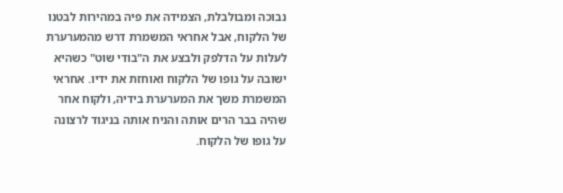נבוכה ומבולבלת, הצמידה את פיה במהירות לבטנו של הלקוח, אבל אחראי המשמרת דרש מהמערערת לעלות על הדלפק ולבצע את ה"בודי שוט" כשהיא ישובה על גופו של הלקוח ואוחזת את ידיו. אחראי המשמרת משך את המערערת בידיה, ולקוח אחר שהיה בבר הרים אותה והניח אותה בניגוד לרצונה על גופו של הלקוח.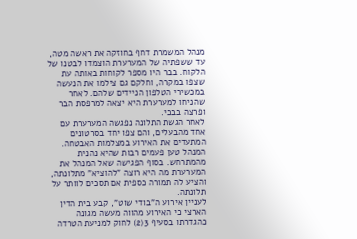מנהל המשמרת דחף בחוזקה את ראשה מטה, עד ששפתיה של המערערת הוצמדו לבטנו של הלקוח. בבר היו מספר לקוחות באותה עת שצפו במקרה, וחלקם גם צילמו את הנעשה במכשירי הטלפון הניידים שלהם. לאחר שהניחו למערערת היא יצאה למרפסת הבר ופרצה בבכי.
לאחר הגשת התלונה נפגשה המערערת עם אחד מהבעלים, והם צפו יחד בסרטונים המתעדים את האירוע במצלמות האבטחה. המנהל טען פעמים רבות שהיא נהנית מהמתרחש. בסוף הפגישה שאל המנהל את המערערת מה היא רוצה "להוציא" מתלונתה, והציע לה תמורה כספית אם תסכים לוותר על תלונתה.
לעניין אירוע ה"בודי שוט", קבע בית הדין הארצי כי האירוע מהווה מעשה מגונה כהגדרתו בסעיף 3(2) לחוק למניעת הטרדה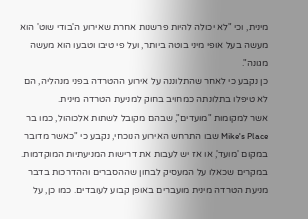מינית, וכי "לא יכולה להיות פרשנות אחרת שאירוע ה'בודי שוט' הוא מעשה בעל אופי מיני בוטה ביותר, ועל פי טיבו וטבעו הוא מעשה מגונה".
כן נקבע כי לאחר שהתלוננה על אירוע ההטרדה בפני מנהליה, הם לא טיפלו בתלונתה כמחויב בחוק למניעת הטרדה מינית.
אשר למקומות "מועדים", שבהם מקובל לשתות אלכוהול, כמו בר Mike's Place שבו התרחש האירוע הנוכחי, נקבע כי "כאשר מדובר במקום 'מועד', או אז יש לעבות את דרישות המניעתיות המוקדמות. במקרים שכאלו על המעסיק לבחון שההסברים וההדרכות בדבר מניעת הטרדה מינית מועברים באופן קבוע לעובדים. כמו כן, על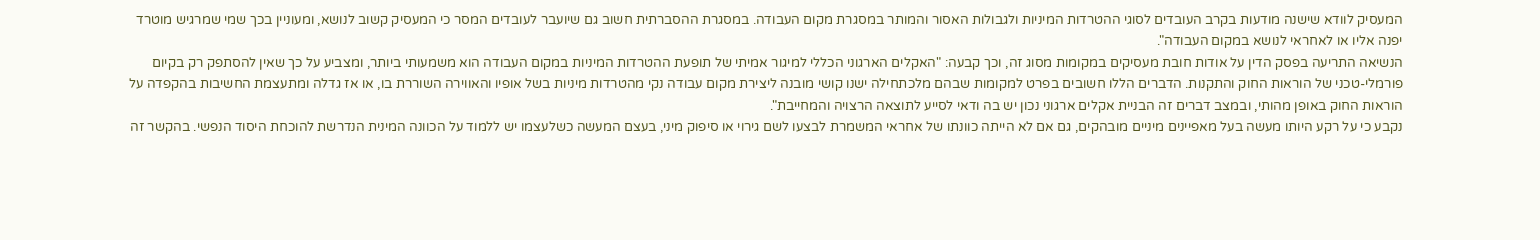המעסיק לוודא שישנה מודעות בקרב העובדים לסוגי ההטרדות המיניות ולגבולות האסור והמותר במסגרת מקום העבודה. במסגרת ההסברתית חשוב גם שיועבר לעובדים המסר כי המעסיק קשוב לנושא, ומעוניין בכך שמי שמרגיש מוטרד יפנה אליו או לאחראי לנושא במקום העבודה".
הנשיאה התריעה בפסק הדין על אודות חובת מעסיקים במקומות מסוג זה, וכך קבעה: "האקלים הארגוני הכללי למיגור אמיתי של תופעת ההטרדות המיניות במקום העבודה הוא משמעותי ביותר, ומצביע על כך שאין להסתפק רק בקיום פורמלי-טכני של הוראות החוק והתקנות. הדברים הללו חשובים בפרט למקומות שבהם מלכתחילה ישנו קושי מובנה ליצירת מקום עבודה נקי מהטרדות מיניות בשל אופיו והאווירה השוררת בו, או אז גדלה ומתעצמת החשיבות בהקפדה על הוראות החוק באופן מהותי, ובמצב דברים זה הבניית אקלים ארגוני נכון יש בה ודאי לסייע לתוצאה הרצויה והמחייבת".
נקבע כי על רקע היותו מעשה בעל מאפיינים מיניים מובהקים, גם אם לא הייתה כוונתו של אחראי המשמרת לבצעו לשם גירוי או סיפוק מיני, בעצם המעשה כשלעצמו יש ללמוד על הכוונה המינית הנדרשת להוכחת היסוד הנפשי. בהקשר זה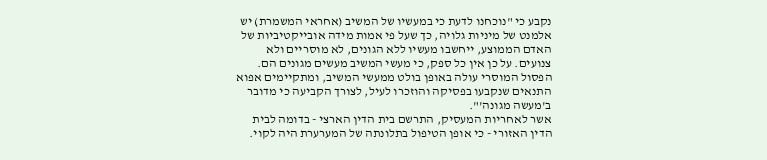נקבע כי "נוכחנו לדעת כי במעשיו של המשיב (אחראי המשמרת) יש אלמנט של מיניות גלויה, כך שעל פי אמות מידה אובייקטיביות של האדם הממוצע, ייחשבו מעשיו ללא הגונים, לא מוסריים ולא צנועים. על כן אין כל ספק, כי מעשי המשיב מעשים מגונים הם. הפסול המוסרי עולה באופן בולט ממעשי המשיב, ומתקיימים אפוא התנאים שנקבעו בפסיקה והוזכרו לעיל, לצורך הקביעה כי מדובר ב'מעשה מגונה'".
אשר לאחריות המעסיק, התרשם בית הדין הארצי - בדומה לבית הדין האזורי - כי אופן הטיפול בתלונתה של המערערת היה לקוי.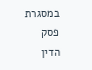במסגרת פסק הדין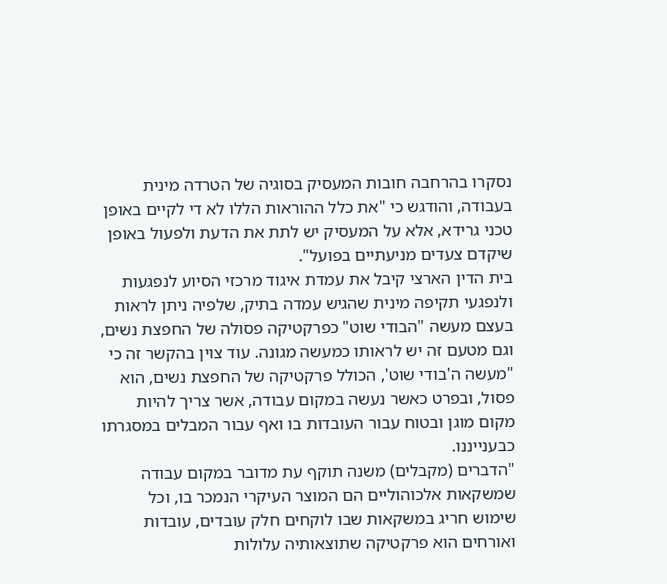נסקרו בהרחבה חובות המעסיק בסוגיה של הטרדה מינית בעבודה, והודגש כי "את כלל ההוראות הללו לא די לקיים באופן טכני גרידא, אלא על המעסיק יש לתת את הדעת ולפעול באופן שיקדם צעדים מניעתיים בפועל".
בית הדין הארצי קיבל את עמדת איגוד מרכזי הסיוע לנפגעות ולנפגעי תקיפה מינית שהגיש עמדה בתיק, שלפיה ניתן לראות בעצם מעשה "הבודי שוט" כפרקטיקה פסולה של החפצת נשים, וגם מטעם זה יש לראותו כמעשה מגונה. עוד צוין בהקשר זה כי "מעשה ה'בודי שוט', הכולל פרקטיקה של החפצת נשים, הוא פסול, ובפרט כאשר נעשה במקום עבודה, אשר צריך להיות מקום מוגן ובטוח עבור העובדות בו ואף עבור המבלים במסגרתו כבענייננו.
"הדברים (מקבלים) משנה תוקף עת מדובר במקום עבודה שמשקאות אלכוהוליים הם המוצר העיקרי הנמכר בו, וכל שימוש חריג במשקאות שבו לוקחים חלק עובדים, עובדות ואורחים הוא פרקטיקה שתוצאותיה עלולות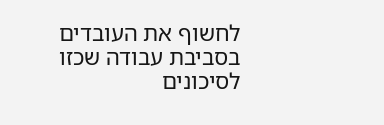לחשוף את העובדים בסביבת עבודה שכזו לסיכונים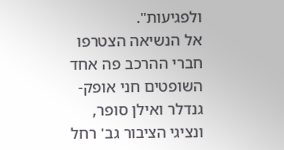ולפגיעות".
אל הנשיאה הצטרפו חברי ההרכב פה אחד השופטים חני אופק-גנדלר ואילן סופר, ונציגי הציבור גב' רחל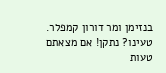בנזימן ומר דורון קמפלר.
טעינו? נתקן! אם מצאתם טעות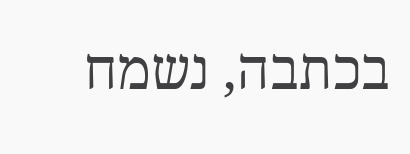בכתבה, נשמח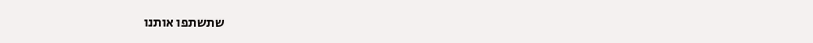שתשתפו אותנו